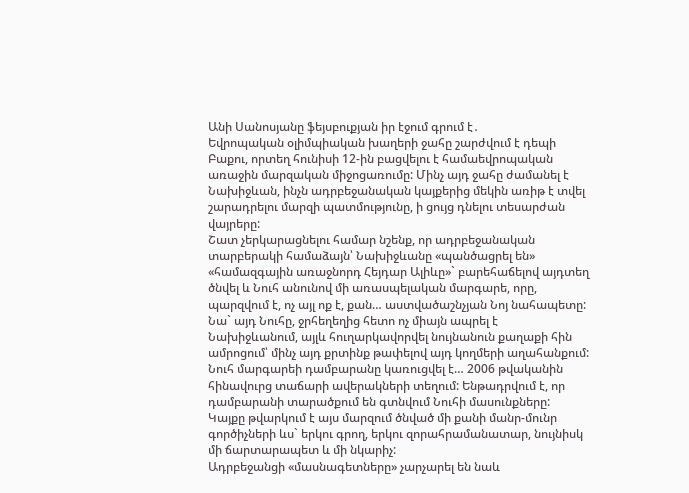Անի Սանոսյանը ֆեյսբուքյան իր էջում գրում է․
Եվրոպական օլիմպիական խաղերի ջահը շարժվում է դեպի Բաքու, որտեղ հունիսի 12-ին բացվելու է համաեվրոպական առաջին մարզական միջոցառումը: Մինչ այդ ջահը ժամանել է Նախիջևան, ինչն ադրբեջանական կայքերից մեկին առիթ է տվել շարադրելու մարզի պատմությունը, ի ցույց դնելու տեսարժան վայրերը:
Շատ չերկարացնելու համար նշենք, որ ադրբեջանական տարբերակի համաձայն՝ Նախիջևանը «պանծացրել են» «համազգային առաջնորդ Հեյդար Ալիևը»` բարեհաճելով այդտեղ ծնվել և Նուհ անունով մի առասպելական մարգարե, որը, պարզվում է, ոչ այլ ոք է, քան… աստվածաշնչյան Նոյ նահապետը: Նա` այդ Նուհը, ջրհեղեղից հետո ոչ միայն ապրել է Նախիջևանում, այլև հուղարկավորվել նույնանուն քաղաքի հին ամրոցում՝ մինչ այդ քրտինք թափելով այդ կողմերի աղահանքում:
Նուհ մարգարեի դամբարանը կառուցվել է… 2006 թվականին հինավուրց տաճարի ավերակների տեղում: Ենթադրվում է, որ դամբարանի տարածքում են գտնվում Նուհի մասունքները:
Կայքը թվարկում է այս մարզում ծնված մի քանի մանր-մունր գործիչների ևս` երկու գրող, երկու զորահրամանատար, նույնիսկ մի ճարտարապետ և մի նկարիչ:
Ադրբեջանցի «մասնագետները» չարչարել են նաև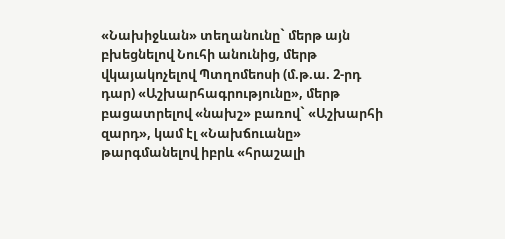«Նախիջևան» տեղանունը` մերթ այն բխեցնելով Նուհի անունից, մերթ վկայակոչելով Պտղոմեոսի (մ.թ.ա. 2-րդ դար) «Աշխարհագրությունը», մերթ բացատրելով «նախշ» բառով` «Աշխարհի զարդ», կամ էլ «Նախճուանը» թարգմանելով իբրև «հրաշալի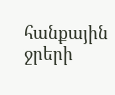հանքային ջրերի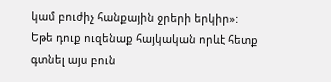կամ բուժիչ հանքային ջրերի երկիր»:
Եթե դուք ուզենաք հայկական որևէ հետք գտնել այս բուն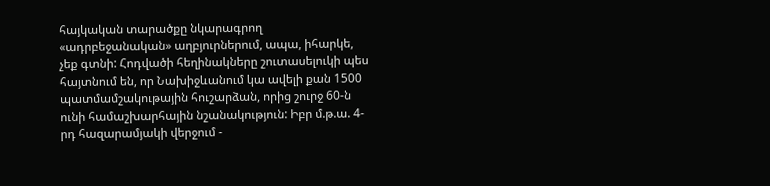հայկական տարածքը նկարագրող «ադրբեջանական» աղբյուրներում, ապա, իհարկե, չեք գտնի: Հոդվածի հեղինակները շուտասելուկի պես հայտնում են, որ Նախիջևանում կա ավելի քան 1500 պատմամշակութային հուշարձան, որից շուրջ 60-ն ունի համաշխարհային նշանակություն: Իբր մ.թ.ա. 4-րդ հազարամյակի վերջում -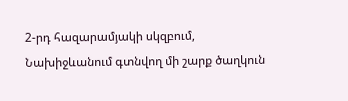2-րդ հազարամյակի սկզբում, Նախիջևանում գտնվող մի շարք ծաղկուն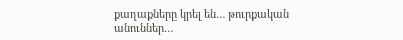քաղաքները կրել են… թուրքական անուններ…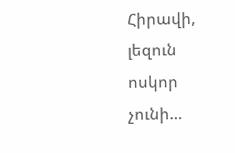Հիրավի, լեզուն ոսկոր չունի…